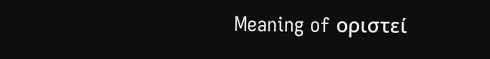Meaning of οριστεί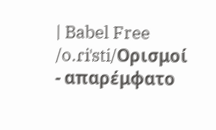| Babel Free
/o.ɾiˈsti/Ορισμοί
- απαρέμφατο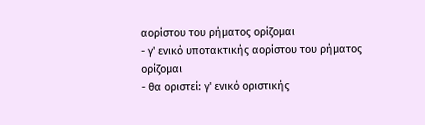αορίστου του ρήματος ορίζομαι
- γ' ενικό υποτακτικής αορίστου του ρήματος ορίζομαι
- θα οριστεί: γ' ενικό οριστικής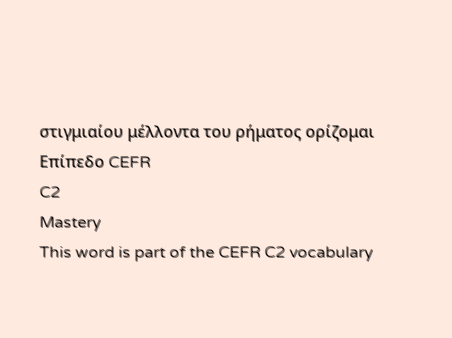στιγμιαίου μέλλοντα του ρήματος ορίζομαι
Επίπεδο CEFR
C2
Mastery
This word is part of the CEFR C2 vocabulary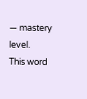— mastery level.
This word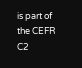is part of the CEFR C2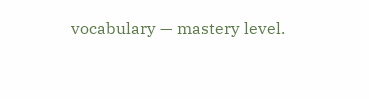vocabulary — mastery level.